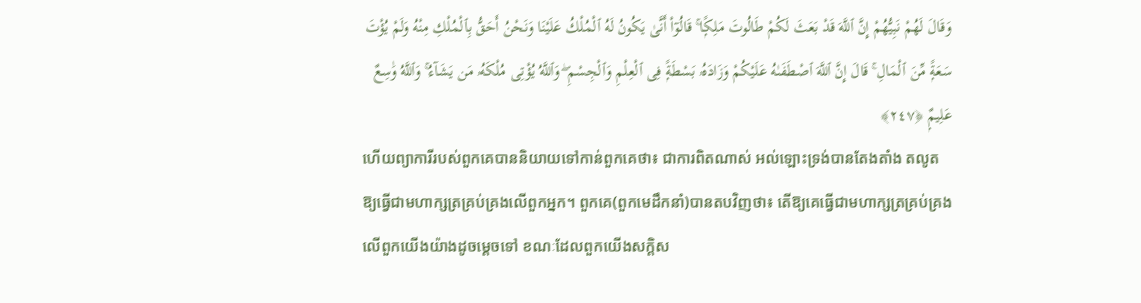وَقَالَ لَهُمْ نَبِيُّهُمْ إِنَّ ٱللَّهَ قَدْ بَعَثَ لَكُمْ طَالُوتَ مَلِكًۭا ۚ قَالُوٓا۟ أَنَّىٰ يَكُونُ لَهُ ٱلْمُلْكُ عَلَيْنَا وَنَحْنُ أَحَقُّ بِٱلْمُلْكِ مِنْهُ وَلَمْ يُؤْتَ سَعَةًۭ مِّنَ ٱلْمَالِ ۚ قَالَ إِنَّ ٱللَّهَ ٱصْطَفَىٰهُ عَلَيْكُمْ وَزَادَهُۥ بَسْطَةًۭ فِى ٱلْعِلْمِ وَٱلْجِسْمِ ۖ وَٱللَّهُ يُؤْتِى مُلْكَهُۥ مَن يَشَآءُ ۚ وَٱللَّهُ وَٰسِعٌ عَلِيمٌۭ ﴿٢٤٧﴾
ហើយព្យាការីរបស់ពួកគេបាននិយាយទៅកាន់ពួកគេថា៖ ជាការពិតណាស់ អល់ឡោះទ្រង់បានតែងតាំង តលូត ឱ្យធ្វើជាមហាក្សត្រគ្រប់គ្រងលើពួកអ្នក។ ពួកគេ(ពួកមេដឹកនាំ)បានតបវិញថា៖ តើឱ្យគេធ្វើជាមហាក្សត្រគ្រប់គ្រងលើពួកយើងយ៉ាងដូចម្តេចទៅ ខណៈដែលពួកយើងសក្ដិស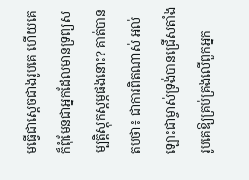មធ្វើជាស្តេចជាងរូបគេ ហើយគេក៏ពុំមែនជាអ្នកដែលមានទ្រព្យសម្បត្តិស្តុកស្តម្ភផងនោះ? គាត់បានតបថា៖ ជាការពិតណាស់ អល់ឡោះជាម្ចាស់ទ្រង់បានជ្រើសតាំងរូបគេឱ្យគ្រប់គ្រងលើពួកអ្នក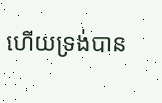ហើយទ្រង់បាន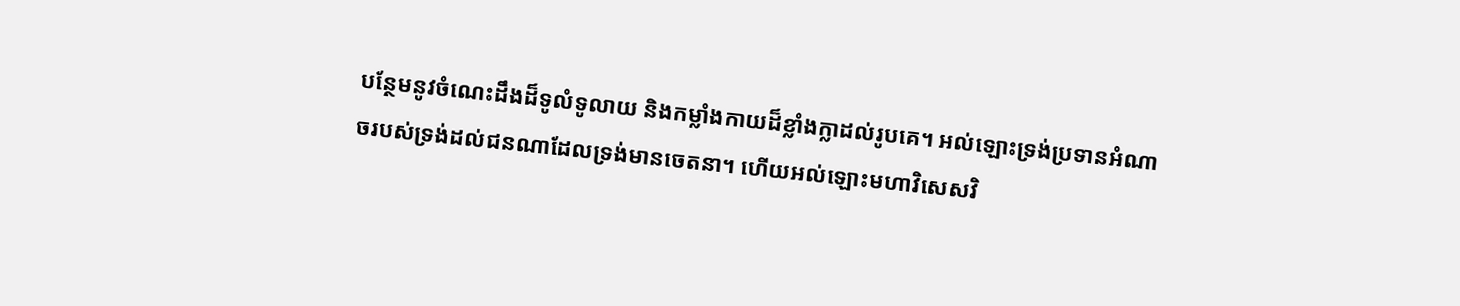បន្ថែមនូវចំណេះដឹងដ៏ទូលំទូលាយ និងកម្លាំងកាយដ៏ខ្លាំងក្លាដល់រូបគេ។ អល់ឡោះទ្រង់ប្រទានអំណាចរបស់ទ្រង់ដល់ជនណាដែលទ្រង់មានចេតនា។ ហើយអល់ឡោះមហាវិសេសវិ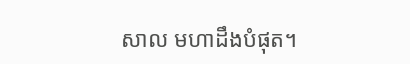សាល មហាដឹងបំផុត។